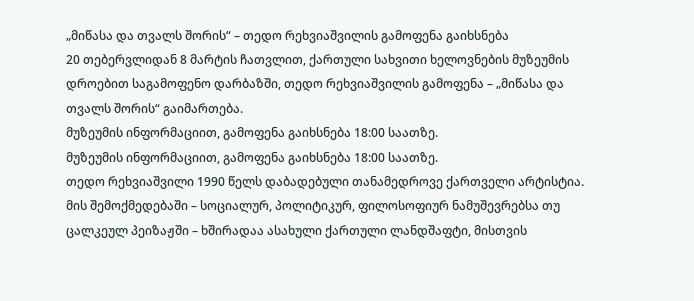„მიწასა და თვალს შორის“ – თედო რეხვიაშვილის გამოფენა გაიხსნება
20 თებერვლიდან 8 მარტის ჩათვლით, ქართული სახვითი ხელოვნების მუზეუმის დროებით საგამოფენო დარბაზში, თედო რეხვიაშვილის გამოფენა – „მიწასა და თვალს შორის“ გაიმართება.
მუზეუმის ინფორმაციით, გამოფენა გაიხსნება 18:00 საათზე.
მუზეუმის ინფორმაციით, გამოფენა გაიხსნება 18:00 საათზე.
თედო რეხვიაშვილი 1990 წელს დაბადებული თანამედროვე ქართველი არტისტია. მის შემოქმედებაში – სოციალურ, პოლიტიკურ, ფილოსოფიურ ნამუშევრებსა თუ ცალკეულ პეიზაჟში – ხშირადაა ასახული ქართული ლანდშაფტი, მისთვის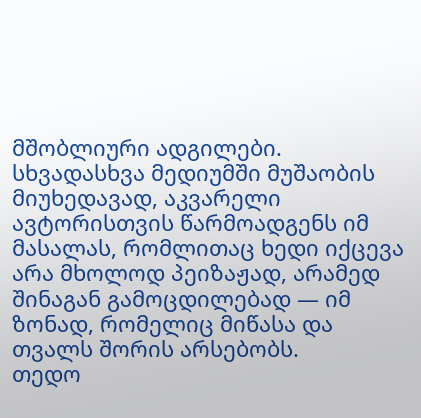მშობლიური ადგილები. სხვადასხვა მედიუმში მუშაობის მიუხედავად, აკვარელი ავტორისთვის წარმოადგენს იმ მასალას, რომლითაც ხედი იქცევა არა მხოლოდ პეიზაჟად, არამედ შინაგან გამოცდილებად — იმ ზონად, რომელიც მიწასა და თვალს შორის არსებობს.
თედო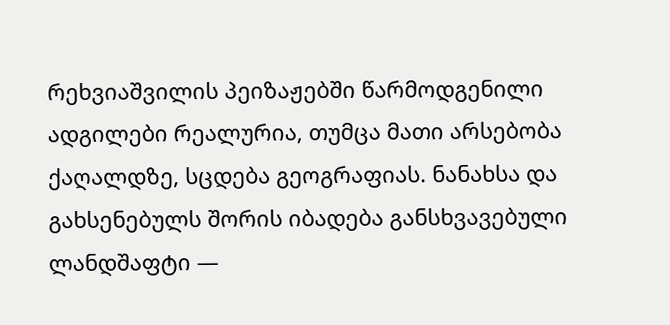რეხვიაშვილის პეიზაჟებში წარმოდგენილი ადგილები რეალურია, თუმცა მათი არსებობა ქაღალდზე, სცდება გეოგრაფიას. ნანახსა და გახსენებულს შორის იბადება განსხვავებული ლანდშაფტი —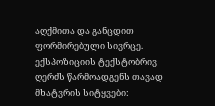აღქმითა და განცდით ფორმირებული სივრცე.
ექსპოზიციის ტექსტობრივ ღერძს წარმოადგენს თავად მხატვრის სიტყვები: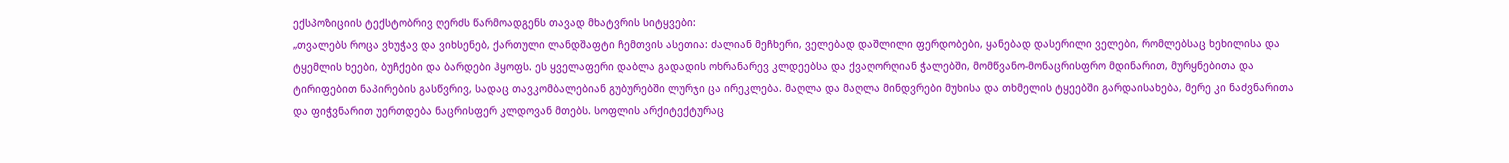ექსპოზიციის ტექსტობრივ ღერძს წარმოადგენს თავად მხატვრის სიტყვები:
„თვალებს როცა ვხუჭავ და ვიხსენებ, ქართული ლანდშაფტი ჩემთვის ასეთია: ძალიან მეჩხერი, ველებად დაშლილი ფერდობები, ყანებად დასერილი ველები, რომლებსაც ხეხილისა და ტყემლის ხეები, ბუჩქები და ბარდები ჰყოფს. ეს ყველაფერი დაბლა გადადის ოხრანარევ კლდეებსა და ქვაღორღიან ჭალებში, მომწვანო-მონაცრისფრო მდინარით, მურყნებითა და ტირიფებით ნაპირების გასწვრივ, სადაც თავკომბალებიან გუბურებში ლურჯი ცა ირეკლება. მაღლა და მაღლა მინდვრები მუხისა და თხმელის ტყეებში გარდაისახება, მერე კი ნაძვნარითა და ფიჭვნარით უერთდება ნაცრისფერ კლდოვან მთებს. სოფლის არქიტექტურაც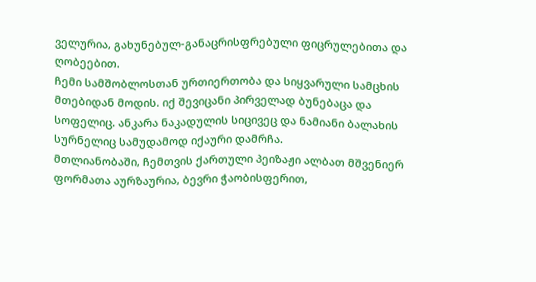ველურია, გახუნებულ-განაცრისფრებული ფიცრულებითა და ღობეებით.
ჩემი სამშობლოსთან ურთიერთობა და სიყვარული სამცხის მთებიდან მოდის. იქ შევიცანი პირველად ბუნებაცა და სოფელიც. ანკარა ნაკადულის სიცივეც და ნამიანი ბალახის სურნელიც სამუდამოდ იქაური დამრჩა.
მთლიანობაში, ჩემთვის ქართული პეიზაჟი ალბათ მშვენიერ ფორმათა აურზაურია, ბევრი ჭაობისფერით,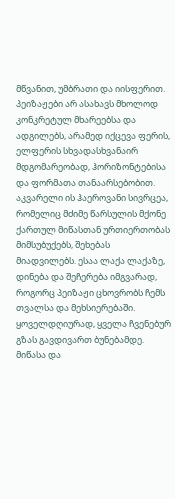მწვანით, უმბრათი და იისფერით. პეიზაჟები არ ასახავს მხოლოდ კონკრეტულ მხარეებსა და ადგილებს, არამედ იქცევა ფერის, ელფერის სხვადასხვანაირ მდგომარეობად, ჰორიზონტებისა და ფორმათა თანაარსებობით. აკვარელი ის ჰაეროვანი სივრცეა, რომელიც მძიმე წარსულის მქონე ქართულ მიწასთან ურთიერთობას მიმსუბუქებს, შეხებას მიადვილებს. ესაა ლაქა ლაქაზე, დინება და შეჩერება იმგვარად, როგორც პეიზაჟი ცხოვრობს ჩემს თვალსა და მეხსიერებაში.
ყოველდღიურად, ყველა ჩვენებურ გზას გავდივართ ბუნებამდე. მიწასა და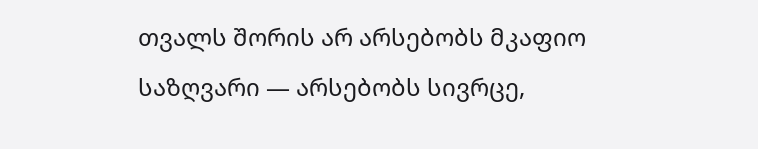თვალს შორის არ არსებობს მკაფიო საზღვარი — არსებობს სივრცე,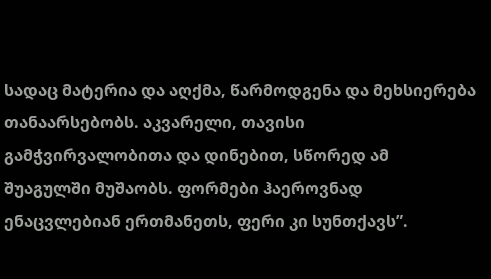სადაც მატერია და აღქმა, წარმოდგენა და მეხსიერება თანაარსებობს. აკვარელი, თავისი გამჭვირვალობითა და დინებით, სწორედ ამ შუაგულში მუშაობს. ფორმები ჰაეროვნად ენაცვლებიან ერთმანეთს, ფერი კი სუნთქავს”.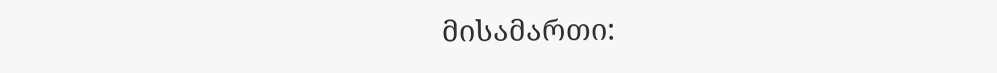მისამართი: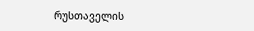რუსთაველის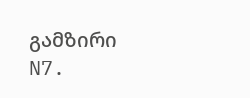გამზირი N7.